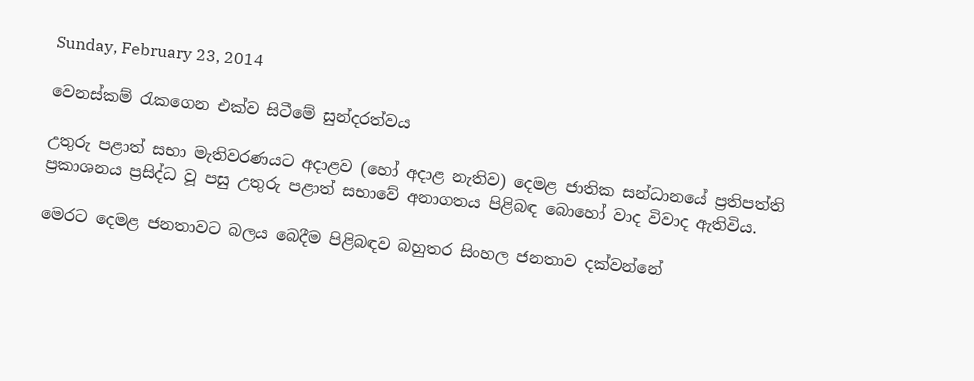Sunday, February 23, 2014

වෙනස්කම් රැකගෙන එක්ව සිටීමේ සුන්දරත්වය

උතුරු පළාත් සභා මැතිවරණයට අදාළව (හෝ අදාළ නැතිව) දෙමළ ජාතික සන්ධානයේ ප්‍රතිපත්ති ප්‍රකාශනය ප්‍රසිද්ධ වූ පසු උතුරු පළාත් සභාවේ අනාගතය පිළිබඳ බොහෝ වාද විවාද ඇතිවිය.

මෙරට දෙමළ ජනතාවට බලය බෙදීම පිළිබඳව බහුතර සිංහල ජනතාව දක්වන්නේ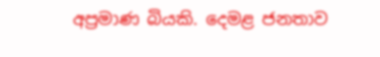අප්‍රමාණ බියකි. දෙමළ ජනතාව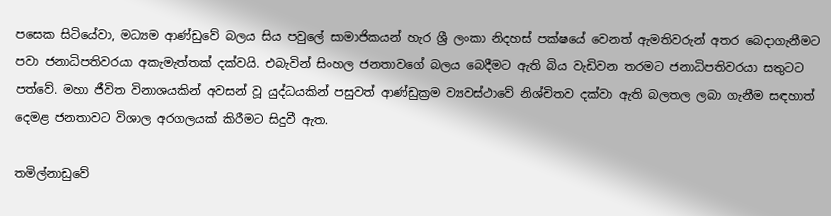පසෙක සිටියේවා, මධ්‍යම ආණ්ඩුවේ බලය සිය පවුලේ සාමාජිකයන් හැර ශ්‍රී ලංකා නිදහස් පක්ෂයේ වෙනත් ඇමතිවරුන් අතර බෙදාගැනීමට පවා ජනාධිපතිවරයා අකැමැත්තක් දක්වයි. එබැවින් සිංහල ජනතාවගේ බලය බෙදීමට ඇති බිය වැඩිවන තරමට ජනාධිපතිවරයා සතුටට පත්වේ. මහා ජීවිත විනාශයකින් අවසන් වූ යුද්ධයකින් පසුවත් ආණ්ඩුක්‍රම ව්‍යවස්ථාවේ නිශ්චිතව දක්වා ඇති බලතල ලබා ගැනීම සඳහාත් දෙමළ ජනතාවට විශාල අරගලයක් කිරීමට සිදුවී ඇත.

තමිල්නාඩුවේ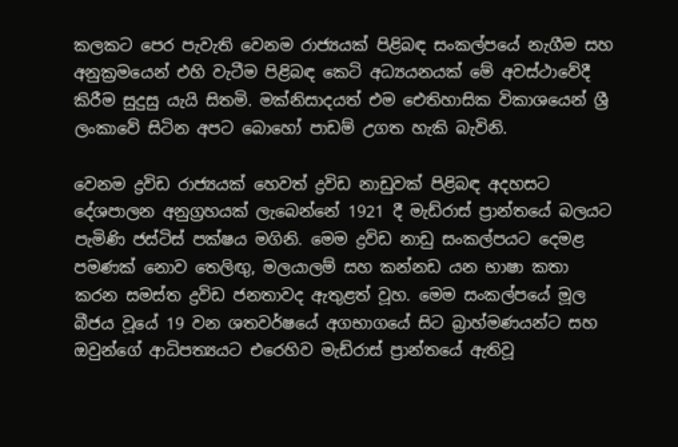කලකට පෙර පැවැති වෙනම රාජ්‍යයක් පිළිබඳ සංකල්පයේ නැගීම සහ අනුක්‍රමයෙන් එහි වැටීම පිළිබඳ කෙටි අධ්‍යයනයක් මේ අවස්ථාවේදී කිරීම සුදුසු යැයි සිතමි. මක්නිසාදයත් එම ඓතිහාසික විකාශයෙන් ශ්‍රී ලංකාවේ සිටින අපට බොහෝ පාඩම් උගත හැකි බැවිනි.

වෙනම ද්‍රවිඩ රාජ්‍යයක් හෙවත් ද්‍රවිඩ නාඩුවක් පිළිබඳ අදහසට දේශපාලන අනුග්‍රහයක් ලැබෙන්නේ 1921 දී මැඩ්රාස් ප්‍රාන්තයේ බලයට පැමිණි ජස්ටිස් පක්ෂය මගිනි. මෙම ද්‍රවිඩ නාඩු සංකල්පයට දෙමළ පමණක් නොව තෙලිඟු, මලයාලම් සහ කන්නඩ යන භාෂා කතා කරන සමස්ත ද්‍රවිඩ ජනතාවද ඇතුළත් වූහ. මෙම සංකල්පයේ මූල බීජය වූයේ 19 වන ශතවර්ෂයේ අගභාගයේ සිට බ්‍රාහ්මණයන්ට සහ ඔවුන්ගේ ආධිපත්‍යයට එරෙහිව මැඩ්රාස් ප්‍රාන්තයේ ඇතිවූ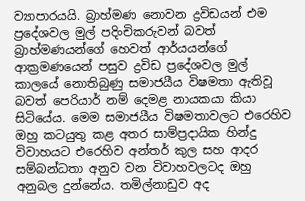ව්‍යාපාරයයි. බ්‍රාහ්මණ නොවන ද්‍රවිඩයන් එම ප්‍රදේශවල මුල් පදිංචිකරුවන් බවත් බ්‍රාහ්මණයන්ගේ හෙවත් ආර්යයන්ගේ ආක්‍රමණයෙන් පසුව ද්‍රවිඩ ප්‍රදේශවල මුල් කාලයේ නොතිබුණු සමාජයීය විෂමතා ඇතිවූ බවත් පෙරියාර් නම් දෙමළ නායකයා කියා සිටියේය. මෙම සමාජයීය විෂමතාවලට එරෙහිව ඔහු කටයුතු කළ අතර සාම්ප්‍රදායික හින්දු විවාහයට එරෙහිව අන්තර් කුල සහ ආදර සම්බන්ධතා අනුව වන විවාහවලටද ඔහු අනුබල දුන්නේය. තමිල්නාඩුව අද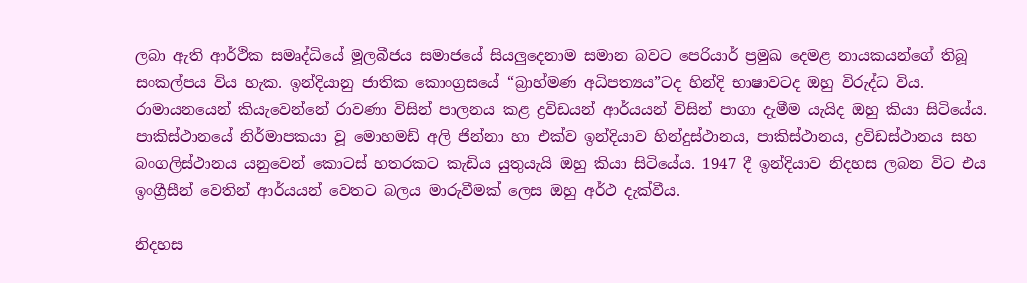ලබා ඇති ආර්ථික සමෘද්ධියේ මූලබීජය සමාජයේ සියලුදෙනාම සමාන බවට පෙරියාර් ප්‍රමුඛ දෙමළ නායකයන්ගේ තිබූ සංකල්පය විය හැක. ඉන්දියානු ජාතික කොංග්‍රසයේ “බ්‍රාහ්මණ අධිපත්‍යය”ටද හින්දි භාෂාවටද ඔහු විරුද්ධ විය. රාමායනයෙන් කියැවෙන්නේ රාවණා විසින් පාලනය කළ ද්‍රවිඩයන් ආර්යයන් විසින් පාගා දැමීම යැයිද ඔහු කියා සිටියේය. පාකිස්ථානයේ නිර්මාපකයා වූ මොහමඩ් අලි ජින්නා හා එක්ව ඉන්දියාව හින්දුස්ථානය, පාකිස්ථානය, ද්‍රවිඩස්ථානය සහ බංගලිස්ථානය යනුවෙන් කොටස් හතරකට කැඩිය යුතුයැයි ඔහු කියා සිටියේය. 1947 දී ඉන්දියාව නිදහස ලබන විට එය ඉංග්‍රීසීන් වෙතින් ආර්යයන් වෙතට බලය මාරුවීමක් ලෙස ඔහු අර්ථ දැක්වීය.

නිදහස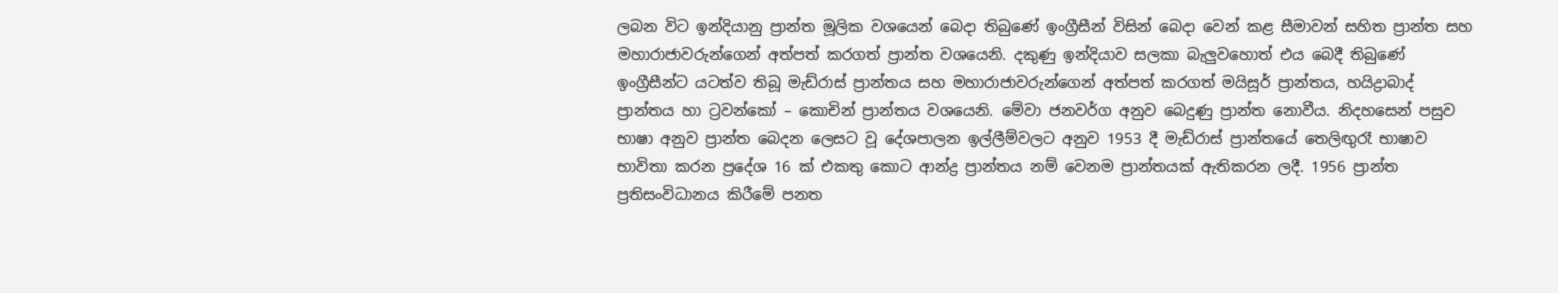ලබන විට ඉන්දියානු ප්‍රාන්ත මූලික වශයෙන් බෙදා තිබුණේ ඉංග්‍රීසීන් විසින් බෙදා වෙන් කළ සීමාවන් සහිත ප්‍රාන්ත සහ මහාරාජාවරුන්ගෙන් අත්පත් කරගත් ප්‍රාන්ත වශයෙනි. දකුණු ඉන්දියාව සලකා බැලුවහොත් එය බෙදී තිබුණේ ඉංග්‍රීසීන්ට යටත්ව තිබූ මැඩ්රාස් ප්‍රාන්තය සහ මහාරාජාවරුන්ගෙන් අත්පත් කරගත් මයිසූර් ප්‍රාන්තය, හයිද්‍රාබාද් ප්‍රාන්තය හා ට්‍රවන්කෝ – කොචින් ප්‍රාන්තය වශයෙනි. මේවා ජනවර්ග අනුව බෙදුණු ප්‍රාන්ත නොවීය. නිදහසෙන් පසුව භාෂා අනුව ප්‍රාන්ත බෙදන ලෙසට වූ දේශපාලන ඉල්ලීම්වලට අනුව 1953 දී මැඩ්රාස් ප්‍රාන්තයේ තෙලිඟුරෑ භාෂාව භාවිතා කරන ප්‍රදේශ 16 ක් එකතු කොට ආන්ද්‍ර ප්‍රාන්තය නම් වෙනම ප්‍රාන්තයක් ඇතිකරන ලදී. 1956 ප්‍රාන්ත ප්‍රතිසංවිධානය කිරීමේ පනත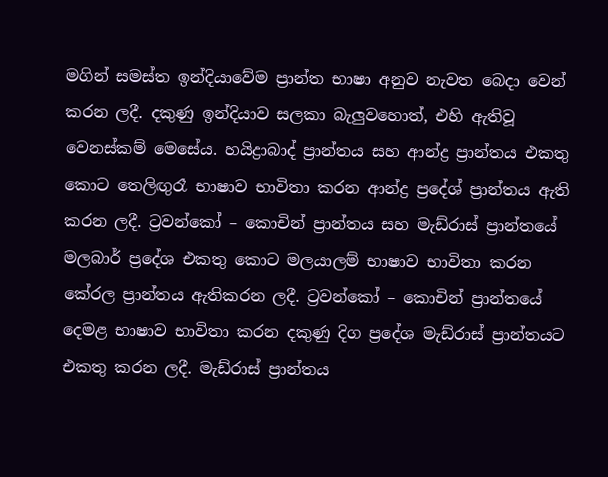මගින් සමස්ත ඉන්දියාවේම ප්‍රාන්ත භාෂා අනුව නැවත බෙදා වෙන් කරන ලදී. දකුණු ඉන්දියාව සලකා බැලුවහොත්, එහි ඇතිවූ වෙනස්කම් මෙසේය. හයිද්‍රාබාද් ප්‍රාන්තය සහ ආන්ද්‍ර ප්‍රාන්තය එකතු කොට තෙලිඟුරෑ භාෂාව භාවිතා කරන ආන්ද්‍ර ප්‍රදේශ් ප්‍රාන්තය ඇති කරන ලදී. ට්‍රවන්කෝ – කොචින් ප්‍රාන්තය සහ මැඩ්රාස් ප්‍රාන්තයේ මලබාර් ප්‍රදේශ එකතු කොට මලයාලම් භාෂාව භාවිතා කරන කේරල ප්‍රාන්තය ඇතිකරන ලදී. ට්‍රවන්කෝ – කොචින් ප්‍රාන්තයේ දෙමළ භාෂාව භාවිතා කරන දකුණු දිග ප්‍රදේශ මැඩ්රාස් ප්‍රාන්තයට එකතු කරන ලදී. මැඩ්රාස් ප්‍රාන්තය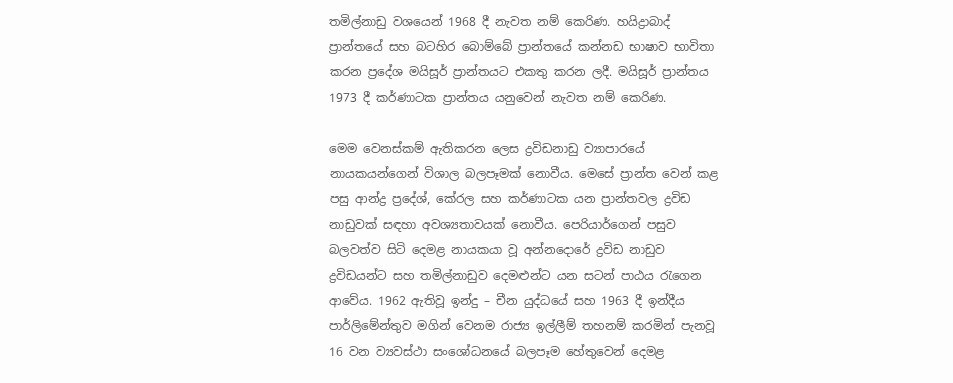තමිල්නාඩු වශයෙන් 1968 දී නැවත නම් කෙරිණ. හයිද්‍රාබාද් ප්‍රාන්තයේ සහ බටහිර බොම්බේ ප්‍රාන්තයේ කන්නඩ භාෂාව භාවිතා කරන ප්‍රදේශ මයිසූර් ප්‍රාන්තයට එකතු කරන ලදී. මයිසූර් ප්‍රාන්තය 1973 දී කර්ණාටක ප්‍රාන්තය යනුවෙන් නැවත නම් කෙරිණ.

මෙම වෙනස්කම් ඇතිකරන ලෙස ද්‍රවිඩනාඩු ව්‍යාපාරයේ නායකයන්ගෙන් විශාල බලපෑමක් නොවීය. මෙසේ ප්‍රාන්ත වෙන් කළ පසු ආන්ද්‍ර ප්‍රදේශ්, කේරල සහ කර්ණාටක යන ප්‍රාන්තවල ද්‍රවිඩ නාඩුවක් සඳහා අවශ්‍යතාවයක් නොවීය. පෙරියාර්ගෙන් පසුව බලවත්ව සිටි දෙමළ නායකයා වූ අන්නදොරේ ද්‍රවිඩ නාඩුව ද්‍රවිඩයන්ට සහ තමිල්නාඩුව දෙමළුන්ට යන සටන් පාඨය රැගෙන ආවේය. 1962 ඇතිවූ ඉන්දු – චීන යුද්ධයේ සහ 1963 දී ඉන්දීය පාර්ලිමේන්තුව මගින් වෙනම රාජ්‍ය ඉල්ලීම් තහනම් කරමින් පැනවූ 16 වන ව්‍යවස්ථා සංශෝධනයේ බලපෑම හේතුවෙන් දෙමළ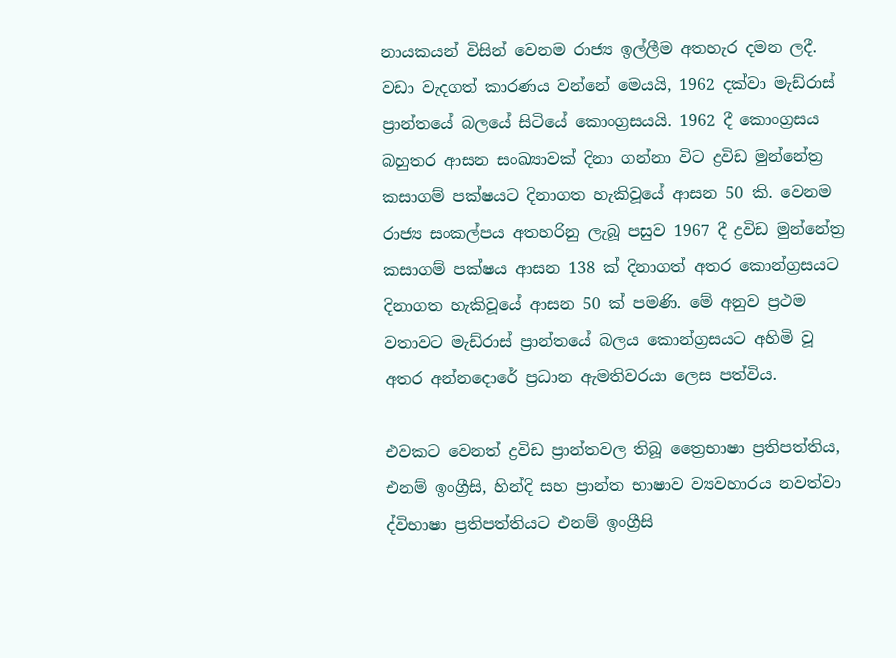නායකයන් විසින් වෙනම රාජ්‍ය ඉල්ලීම අතහැර දමන ලදී. වඩා වැදගත් කාරණය වන්නේ මෙයයි, 1962 දක්වා මැඩ්රාස් ප්‍රාන්තයේ බලයේ සිටියේ කොංග්‍රසයයි. 1962 දී කොංග්‍රසය බහුතර ආසන සංඛ්‍යාවක් දිනා ගන්නා විට ද්‍රවිඩ මුන්නේත්‍ර කසාගම් පක්ෂයට දිනාගත හැකිවූයේ ආසන 50 කි. වෙනම රාජ්‍ය සංකල්පය අතහරිනු ලැබූ පසුව 1967 දී ද්‍රවිඩ මුන්නේත්‍ර කසාගම් පක්ෂය ආසන 138 ක් දිනාගත් අතර කොන්ග්‍රසයට දිනාගත හැකිවූයේ ආසන 50 ක් පමණි. මේ අනුව ප්‍රථම වතාවට මැඩ්රාස් ප්‍රාන්තයේ බලය කොන්ග්‍රසයට අහිමි වූ අතර අන්නදොරේ ප්‍රධාන ඇමතිවරයා ලෙස පත්විය.

එවකට වෙනත් ද්‍රවිඩ ප්‍රාන්තවල තිබූ ත්‍රෛභාෂා ප්‍රතිපත්තිය, එනම් ඉංග්‍රීසි, හින්දි සහ ප්‍රාන්ත භාෂාව ව්‍යවහාරය නවත්වා ද්විභාෂා ප්‍රතිපත්තියට එනම් ඉංග්‍රීසි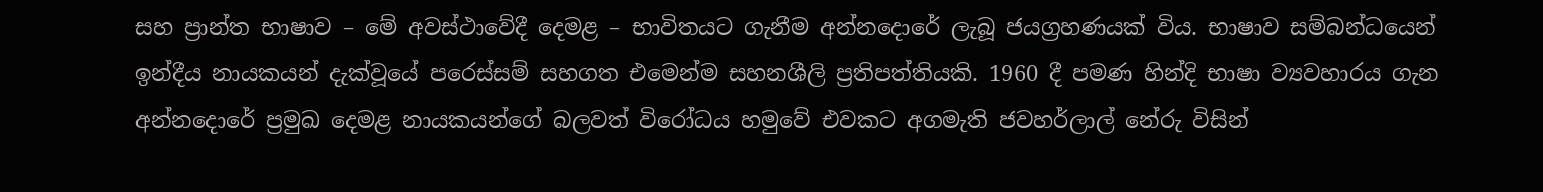සහ ප්‍රාන්ත භාෂාව – මේ අවස්ථාවේදී දෙමළ – භාවිතයට ගැනීම අන්නදොරේ ලැබූ ජයග්‍රහණයක් විය. භාෂාව සම්බන්ධයෙන් ඉන්දීය නායකයන් දැක්වූයේ පරෙස්සම් සහගත එමෙන්ම සහනශීලි ප්‍රතිපත්තියකි. 1960 දී පමණ හින්දි භාෂා ව්‍යවහාරය ගැන අන්නදොරේ ප්‍රමුඛ දෙමළ නායකයන්ගේ බලවත් විරෝධය හමුවේ එවකට අගමැති ජවහර්ලාල් නේරු විසින්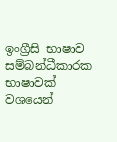ඉංග්‍රීසි භාෂාව සම්බන්ධීකාරක භාෂාවක් වශයෙන්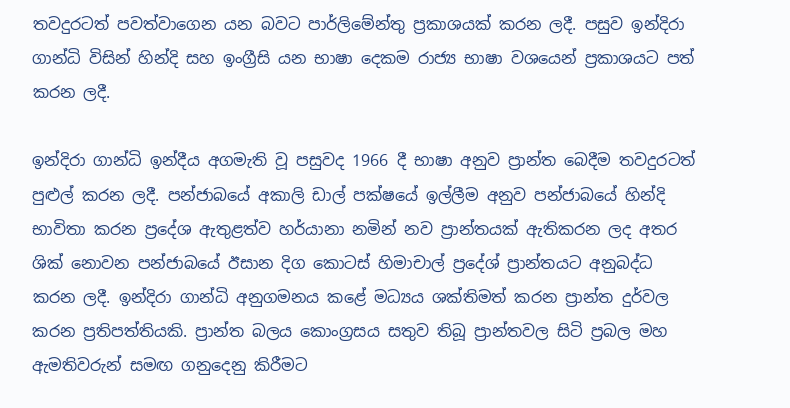තවදුරටත් පවත්වාගෙන යන බවට පාර්ලිමේන්තු ප්‍රකාශයක් කරන ලදී. පසුව ඉන්දිරා ගාන්ධි විසින් හින්දි සහ ඉංග්‍රීසි යන භාෂා දෙකම රාජ්‍ය භාෂා වශයෙන් ප්‍රකාශයට පත් කරන ලදී.

ඉන්දිරා ගාන්ධි ඉන්දීය අගමැති වූ පසුවද 1966 දී භාෂා අනුව ප්‍රාන්ත බෙදීම තවදුරටත් පුළුල් කරන ලදී. පන්ජාබයේ අකාලි ඩාල් පක්ෂයේ ඉල්ලීම අනුව පන්ජාබයේ හින්දි භාවිතා කරන ප්‍රදේශ ඇතුළත්ව හර්යානා නමින් නව ප්‍රාන්තයක් ඇතිකරන ලද අතර ශික් නොවන පන්ජාබයේ ඊසාන දිග කොටස් හිමාචාල් ප්‍රදේශ් ප්‍රාන්තයට අනුබද්ධ කරන ලදී. ඉන්දිරා ගාන්ධි අනුගමනය කළේ මධ්‍යය ශක්තිමත් කරන ප්‍රාන්ත දුර්වල කරන ප්‍රතිපත්තියකි. ප්‍රාන්ත බලය කොංග්‍රසය සතුව තිබූ ප්‍රාන්තවල සිටි ප්‍රබල මහ ඇමතිවරුන් සමඟ ගනුදෙනු කිරීමට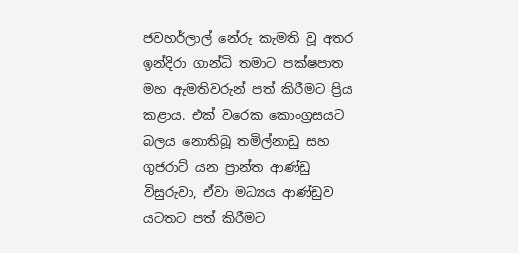ජවහර්ලාල් නේරු කැමති වූ අතර ඉන්දිරා ගාන්ධි තමාට පක්ෂපාත මහ ඇමතිවරුන් පත් කිරීමට ප්‍රිය කළාය. එක් වරෙක කොංග්‍රසයට බලය නොතිබූ තමිල්නාඩු සහ ගුජරාට් යන ප්‍රාන්ත ආණ්ඩු විසුරුවා, ඒවා මධ්‍යය ආණ්ඩුව යටතට පත් කිරීමට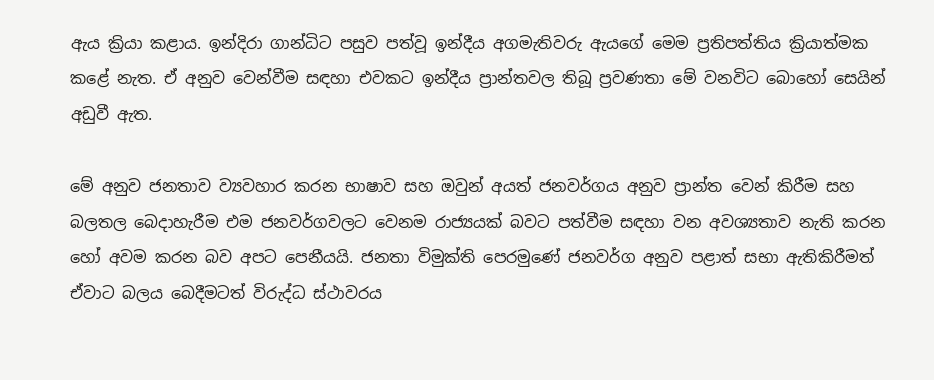ඇය ක්‍රියා කළාය. ඉන්දිරා ගාන්ධිට පසුව පත්වූ ඉන්දීය අගමැතිවරු ඇයගේ මෙම ප්‍රතිපත්තිය ක්‍රියාත්මක කළේ නැත. ඒ අනුව වෙන්වීම සඳහා එවකට ඉන්දීය ප්‍රාන්තවල තිබූ ප්‍රවණතා මේ වනවිට බොහෝ සෙයින් අඩුවී ඇත.

මේ අනුව ජනතාව ව්‍යවහාර කරන භාෂාව සහ ඔවුන් අයත් ජනවර්ගය අනුව ප්‍රාන්ත වෙන් කිරීම සහ බලතල බෙදාහැරීම එම ජනවර්ගවලට වෙනම රාජ්‍යයක් බවට පත්වීම සඳහා වන අවශ්‍යතාව නැති කරන හෝ අවම කරන බව අපට පෙනීයයි. ජනතා විමුක්ති පෙරමුණේ ජනවර්ග අනුව පළාත් සභා ඇතිකිරීමත් ඒවාට බලය බෙදීමටත් විරුද්ධ ස්ථාවරය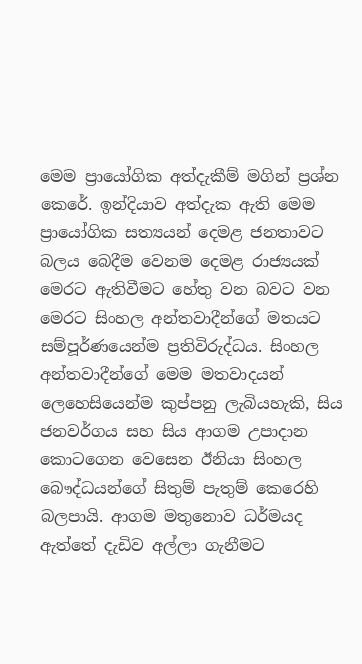මෙම ප්‍රායෝගික අත්දැකීම් මගින් ප්‍රශ්න කෙරේ. ඉන්දියාව අත්දැක ඇති මෙම ප්‍රායෝගික සත්‍යයන් දෙමළ ජනතාවට බලය බෙදීම වෙනම දෙමළ රාජ්‍යයක් මෙරට ඇතිවීමට හේතු වන බවට වන මෙරට සිංහල අන්තවාදීන්ගේ මතයට සම්පූර්ණයෙන්ම ප්‍රතිවිරුද්ධය. සිංහල අන්තවාදීන්ගේ මෙම මතවාදයන් ලෙහෙසියෙන්ම කුප්පනු ලැබියහැකි, සිය ජනවර්ගය සහ සිය ආගම උපාදාන කොටගෙන වෙසෙන ඊනියා සිංහල බෞද්ධයන්ගේ සිතුම් පැතුම් කෙරෙහි බලපායි. ආගම මතුනොව ධර්මයද ඇත්තේ දැඩිව අල්ලා ගැනීමට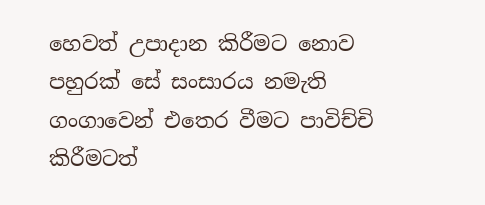හෙවත් උපාදාන කිරීමට නොව පහුරක් සේ සංසාරය නමැති ගංගාවෙන් එතෙර වීමට පාවිච්චි කිරීමටත්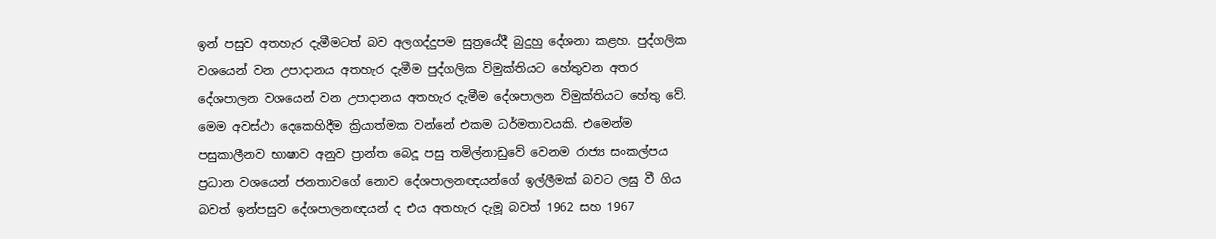ඉන් පසුව අතහැර දැමීමටත් බව අලගද්දුපම සුත්‍රයේදී බුදුහු දේශනා කළහ. පුද්ගලික වශයෙන් වන උපාදානය අතහැර දැමීම පුද්ගලික විමුක්තියට හේතුවන අතර දේශපාලන වශයෙන් වන උපාදානය අතහැර දැමීම දේශපාලන විමුක්තියට හේතු වේ. මෙම අවස්ථා දෙකෙහිදීම ක්‍රියාත්මක වන්නේ එකම ධර්මතාවයකි. එමෙන්ම පසුකාලීනව භාෂාව අනුව ප්‍රාන්ත බෙදූ පසු තමිල්නාඩුවේ වෙනම රාජ්‍ය සංකල්පය ප්‍රධාන වශයෙන් ජනතාවගේ නොව දේශපාලනඥයන්ගේ ඉල්ලීමක් බවට ලඝු වී ගිය බවත් ඉන්පසුව දේශපාලනඥයන් ද එය අතහැර දැමූ බවත් 1962 සහ 1967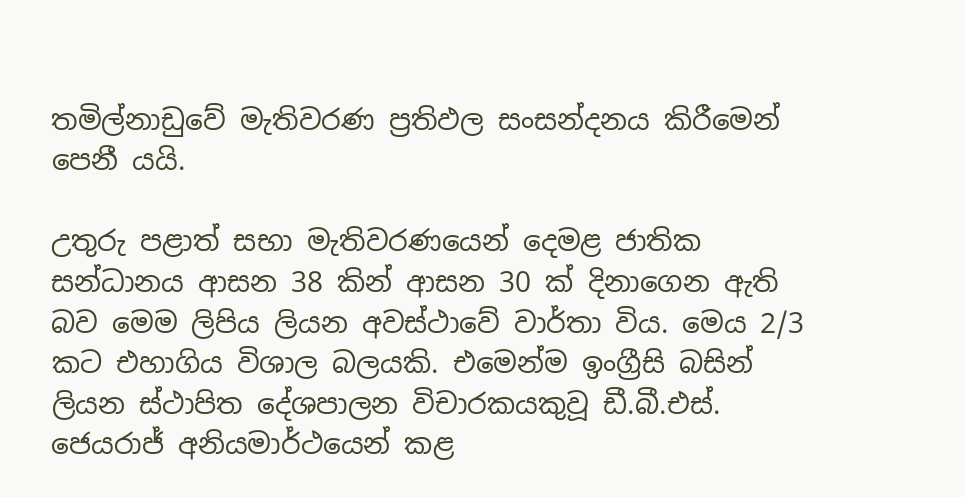තමිල්නාඩුවේ මැතිවරණ ප්‍රතිඵල සංසන්දනය කිරීමෙන් පෙනී යයි.

උතුරු පළාත් සභා මැතිවරණයෙන් දෙමළ ජාතික සන්ධානය ආසන 38 කින් ආසන 30 ක් දිනාගෙන ඇති බව මෙම ලිපිය ලියන අවස්ථාවේ වාර්තා විය. මෙය 2/3 කට එහාගිය විශාල බලයකි. එමෙන්ම ඉංග්‍රීසි බසින් ලියන ස්ථාපිත දේශපාලන විචාරකයකුවූ ඩී.බී.එස්. ජෙයරාජ් අනියමාර්ථයෙන් කළ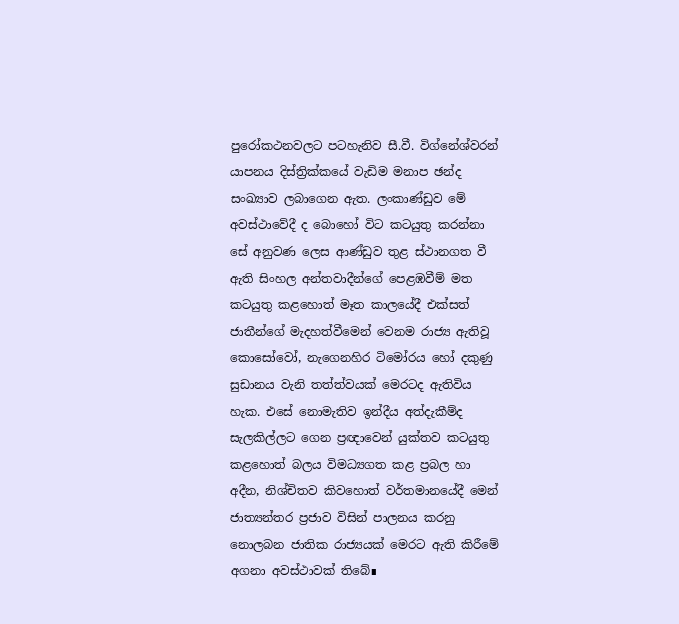පුරෝකථනවලට පටහැනිව සී.වී. විග්නේශ්වරන් යාපනය දිස්ත්‍රික්කයේ වැඩිම මනාප ඡන්ද සංඛ්‍යාව ලබාගෙන ඇත. ලංකාණ්ඩුව මේ අවස්ථාවේදී ද බොහෝ විට කටයුතු කරන්නා සේ අනුවණ ලෙස ආණ්ඩුව තුළ ස්ථානගත වී ඇති සිංහල අන්තවාදීන්ගේ පෙළඹවීම් මත කටයුතු කළහොත් මෑත කාලයේදී එක්සත් ජාතීන්ගේ මැදහත්වීමෙන් වෙනම රාජ්‍ය ඇතිවූ කොසෝවෝ, නැගෙනහිර ටිමෝරය හෝ දකුණු සුඩානය වැනි තත්ත්වයක් මෙරටද ඇතිවිය හැක. එසේ නොමැතිව ඉන්දීය අත්දැකීම්ද සැලකිල්ලට ගෙන ප්‍රඥාවෙන් යුක්තව කටයුතු කළහොත් බලය විමධ්‍යගත කළ ප්‍රබල හා අදීන, නිශ්චිතව කිවහොත් වර්තමානයේදී මෙන් ජාත්‍යන්තර ප්‍රජාව විසින් පාලනය කරනු නොලබන ජාතික රාජ්‍යයක් මෙරට ඇති කිරීමේ අගනා අවස්ථාවක් තිබේ∎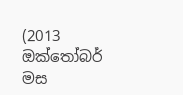(2013 ඔක්තෝබර් මස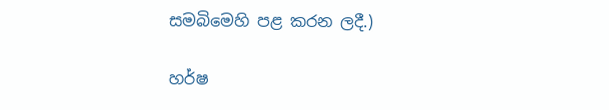සමබිමෙහි පළ කරන ලදී.)

හර්ෂ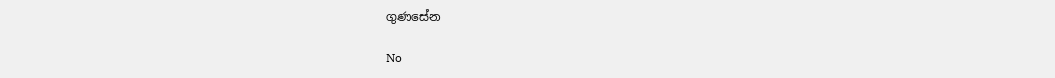ගුණසේන

No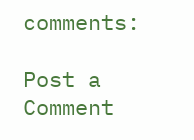comments:

Post a Comment